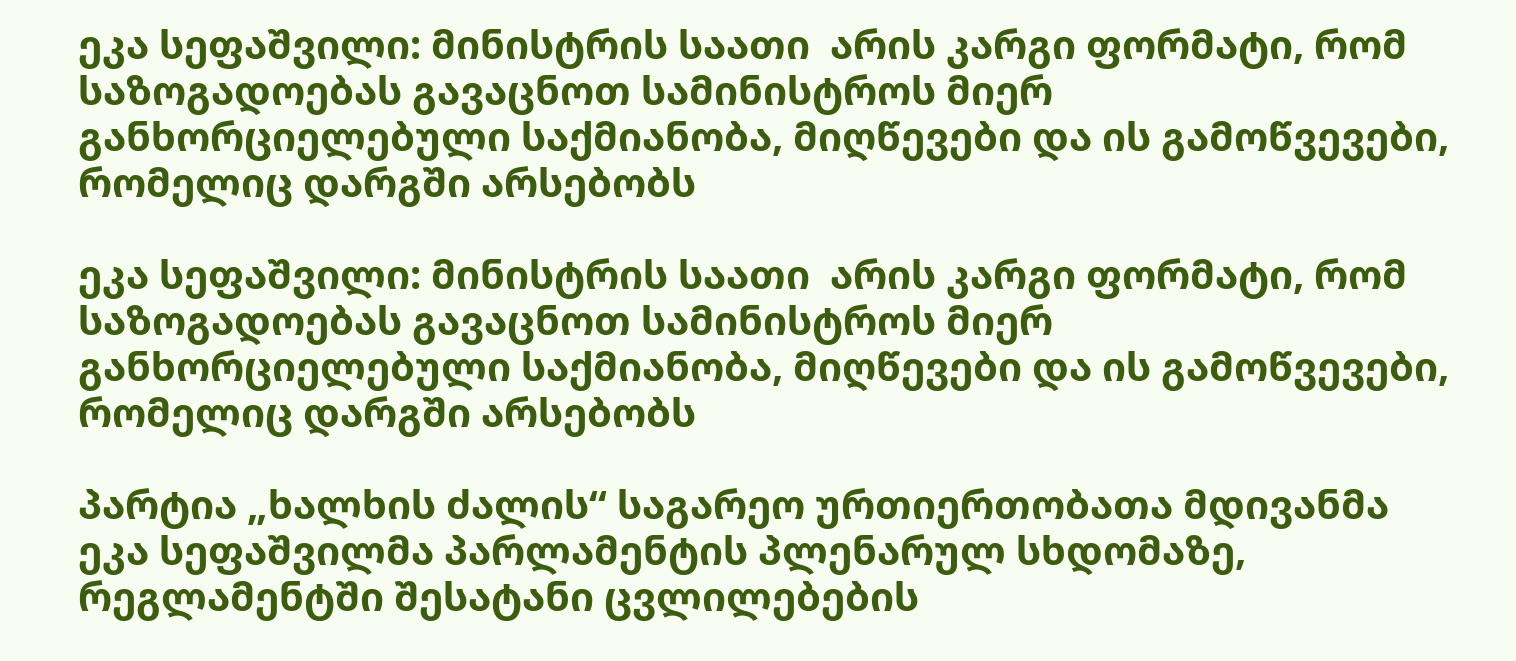ეკა სეფაშვილი: მინისტრის საათი  არის კარგი ფორმატი, რომ საზოგადოებას გავაცნოთ სამინისტროს მიერ განხორციელებული საქმიანობა, მიღწევები და ის გამოწვევები, რომელიც დარგში არსებობს

ეკა სეფაშვილი: მინისტრის საათი  არის კარგი ფორმატი, რომ საზოგადოებას გავაცნოთ სამინისტროს მიერ განხორციელებული საქმიანობა, მიღწევები და ის გამოწვევები, რომელიც დარგში არსებობს

პარტია „ხალხის ძალის“ საგარეო ურთიერთობათა მდივანმა ეკა სეფაშვილმა პარლამენტის პლენარულ სხდომაზე, რეგლამენტში შესატანი ცვლილებების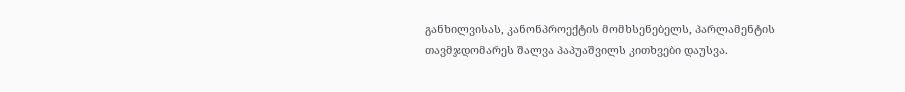განხილვისას, კანონპროექტის მომხსენებელს, პარლამენტის თავმჯდომარეს შალვა პაპუაშვილს კითხვები დაუსვა.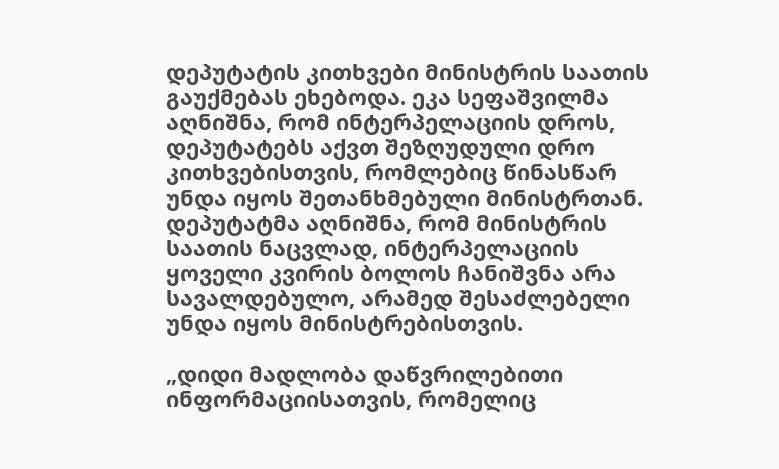დეპუტატის კითხვები მინისტრის საათის გაუქმებას ეხებოდა. ეკა სეფაშვილმა აღნიშნა, რომ ინტერპელაციის დროს, დეპუტატებს აქვთ შეზღუდული დრო კითხვებისთვის, რომლებიც წინასწარ უნდა იყოს შეთანხმებული მინისტრთან. დეპუტატმა აღნიშნა, რომ მინისტრის საათის ნაცვლად, ინტერპელაციის ყოველი კვირის ბოლოს ჩანიშვნა არა სავალდებულო, არამედ შესაძლებელი უნდა იყოს მინისტრებისთვის.

„დიდი მადლობა დაწვრილებითი ინფორმაციისათვის, რომელიც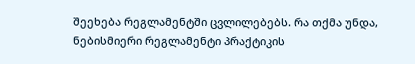შეეხება რეგლამენტში ცვლილებებს. რა თქმა უნდა, ნებისმიერი რეგლამენტი პრაქტიკის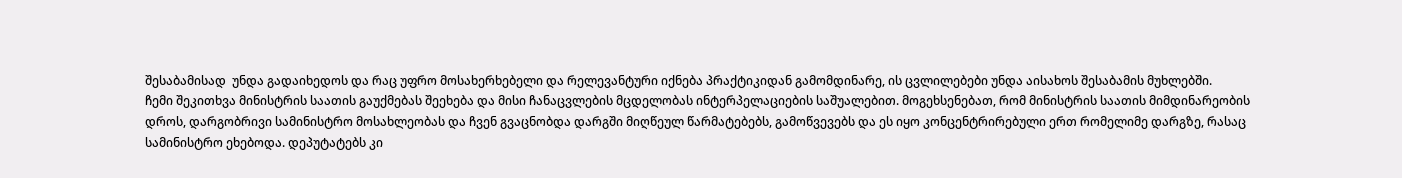შესაბამისად  უნდა გადაიხედოს და რაც უფრო მოსახერხებელი და რელევანტური იქნება პრაქტიკიდან გამომდინარე, ის ცვლილებები უნდა აისახოს შესაბამის მუხლებში.
ჩემი შეკითხვა მინისტრის საათის გაუქმებას შეეხება და მისი ჩანაცვლების მცდელობას ინტერპელაციების საშუალებით. მოგეხსენებათ, რომ მინისტრის საათის მიმდინარეობის დროს, დარგობრივი სამინისტრო მოსახლეობას და ჩვენ გვაცნობდა დარგში მიღწეულ წარმატებებს, გამოწვევებს და ეს იყო კონცენტრირებული ერთ რომელიმე დარგზე, რასაც სამინისტრო ეხებოდა. დეპუტატებს კი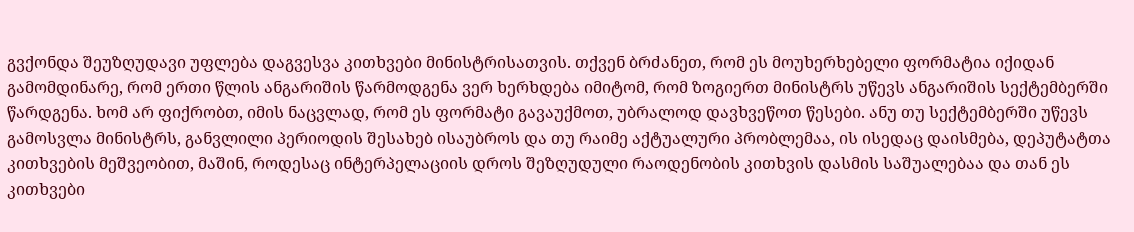გვქონდა შეუზღუდავი უფლება დაგვესვა კითხვები მინისტრისათვის. თქვენ ბრძანეთ, რომ ეს მოუხერხებელი ფორმატია იქიდან გამომდინარე, რომ ერთი წლის ანგარიშის წარმოდგენა ვერ ხერხდება იმიტომ, რომ ზოგიერთ მინისტრს უწევს ანგარიშის სექტემბერში წარდგენა. ხომ არ ფიქრობთ, იმის ნაცვლად, რომ ეს ფორმატი გავაუქმოთ, უბრალოდ დავხვეწოთ წესები. ანუ თუ სექტემბერში უწევს გამოსვლა მინისტრს, განვლილი პერიოდის შესახებ ისაუბროს და თუ რაიმე აქტუალური პრობლემაა, ის ისედაც დაისმება, დეპუტატთა კითხვების მეშვეობით, მაშინ, როდესაც ინტერპელაციის დროს შეზღუდული რაოდენობის კითხვის დასმის საშუალებაა და თან ეს კითხვები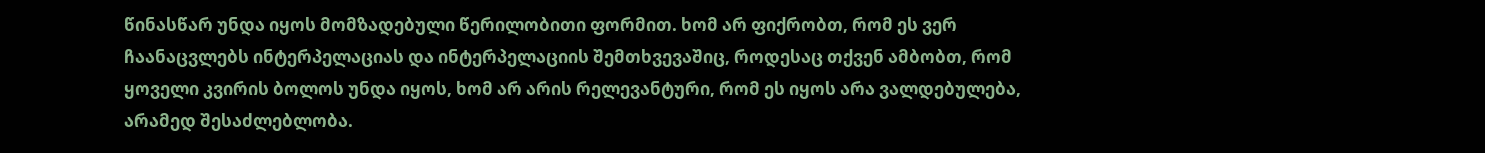წინასწარ უნდა იყოს მომზადებული წერილობითი ფორმით. ხომ არ ფიქრობთ, რომ ეს ვერ ჩაანაცვლებს ინტერპელაციას და ინტერპელაციის შემთხვევაშიც, როდესაც თქვენ ამბობთ, რომ ყოველი კვირის ბოლოს უნდა იყოს, ხომ არ არის რელევანტური, რომ ეს იყოს არა ვალდებულება, არამედ შესაძლებლობა.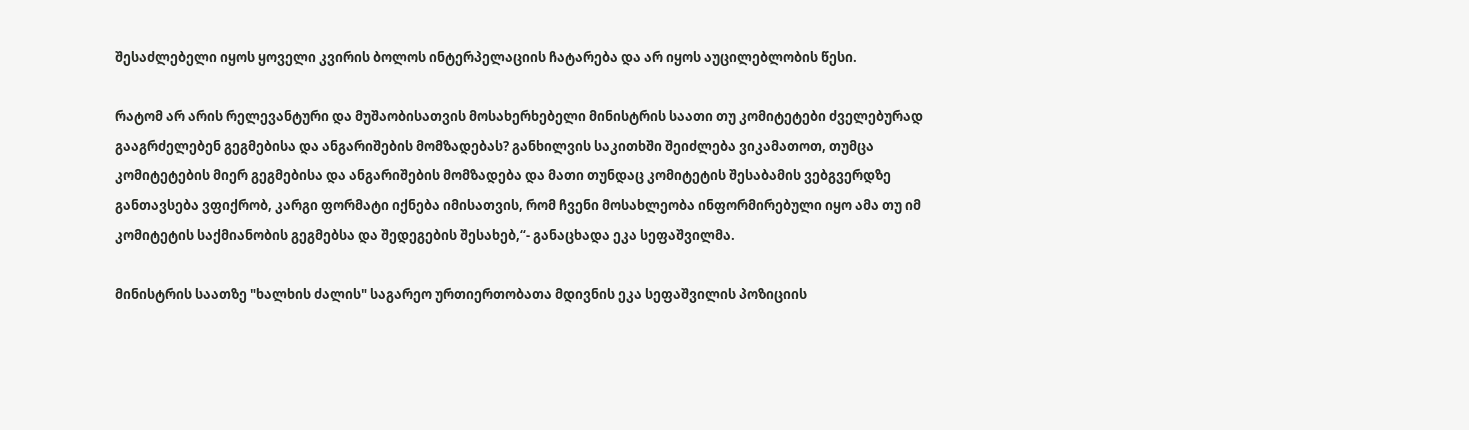შესაძლებელი იყოს ყოველი კვირის ბოლოს ინტერპელაციის ჩატარება და არ იყოს აუცილებლობის წესი.

რატომ არ არის რელევანტური და მუშაობისათვის მოსახერხებელი მინისტრის საათი თუ კომიტეტები ძველებურად გააგრძელებენ გეგმებისა და ანგარიშების მომზადებას? განხილვის საკითხში შეიძლება ვიკამათოთ, თუმცა კომიტეტების მიერ გეგმებისა და ანგარიშების მომზადება და მათი თუნდაც კომიტეტის შესაბამის ვებგვერდზე განთავსება ვფიქრობ, კარგი ფორმატი იქნება იმისათვის, რომ ჩვენი მოსახლეობა ინფორმირებული იყო ამა თუ იმ კომიტეტის საქმიანობის გეგმებსა და შედეგების შესახებ,“- განაცხადა ეკა სეფაშვილმა.

მინისტრის საათზე "ხალხის ძალის" საგარეო ურთიერთობათა მდივნის ეკა სეფაშვილის პოზიციის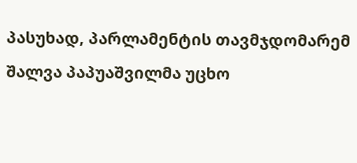პასუხად, პარლამენტის თავმჯდომარემ შალვა პაპუაშვილმა უცხო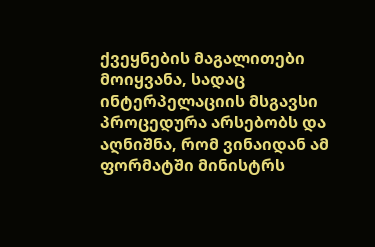ქვეყნების მაგალითები მოიყვანა, სადაც ინტერპელაციის მსგავსი პროცედურა არსებობს და აღნიშნა, რომ ვინაიდან ამ ფორმატში მინისტრს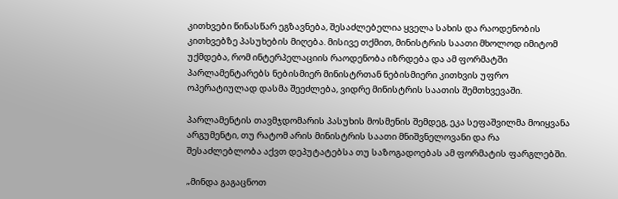კითხვები წინასწარ ეგზავნება, შესაძლებელია ყველა სახის და რაოდენობის კითხვებზე პასუხების მიღება. მისივე თქმით, მინისტრის საათი მხოლოდ იმიტომ უქმდება, რომ ინტერპელაციის რაოდენობა იზრდება და ამ ფორმატში პარლამენტარებს ნებისმიერ მინისტრთან ნებისმიერი კითხვის უფრო ოპერატიულად დასმა შეეძლება, ვიდრე მინისტრის საათის შემთხვევაში.

პარლამენტის თავმჯდომარის პასუხის მოსმენის შემდეგ, ეკა სეფაშვილმა მოიყვანა არგუმენტი, თუ რატომ არის მინისტრის საათი მნიშვნელოვანი და რა შესაძლებლობა აქვთ დეპუტატებსა თუ საზოგადოებას ამ ფორმატის ფარგლებში.

„მინდა გაგაცნოთ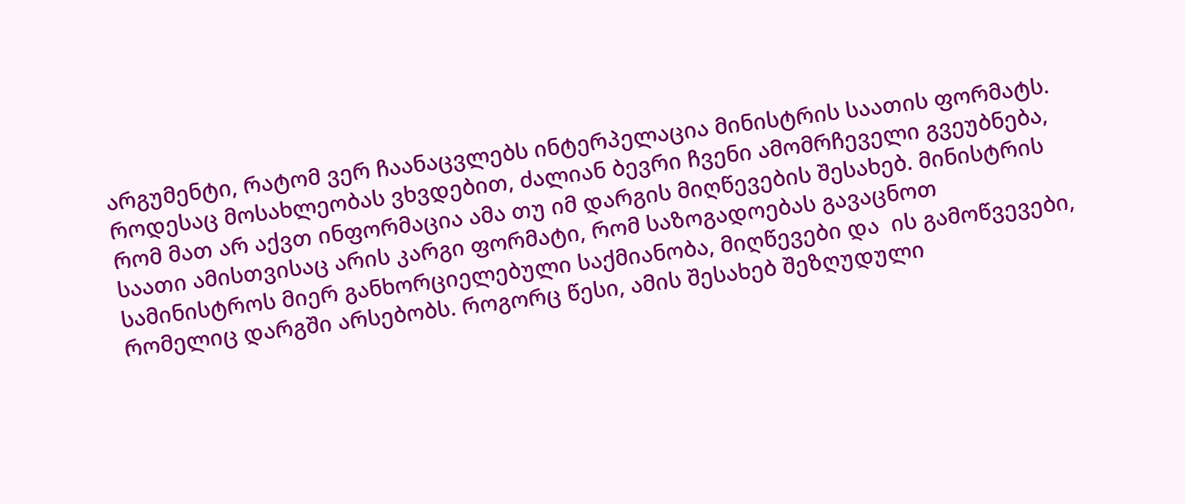არგუმენტი, რატომ ვერ ჩაანაცვლებს ინტერპელაცია მინისტრის საათის ფორმატს. როდესაც მოსახლეობას ვხვდებით, ძალიან ბევრი ჩვენი ამომრჩეველი გვეუბნება, რომ მათ არ აქვთ ინფორმაცია ამა თუ იმ დარგის მიღწევების შესახებ. მინისტრის საათი ამისთვისაც არის კარგი ფორმატი, რომ საზოგადოებას გავაცნოთ სამინისტროს მიერ განხორციელებული საქმიანობა, მიღწევები და  ის გამოწვევები, რომელიც დარგში არსებობს. როგორც წესი, ამის შესახებ შეზღუდული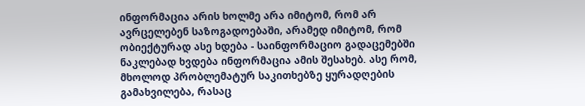ინფორმაცია არის ხოლმე არა იმიტომ, რომ არ ავრცელებენ საზოგადოებაში, არამედ იმიტომ, რომ ობიექტურად ასე ხდება - საინფორმაციო გადაცემებში ნაკლებად ხვდება ინფორმაცია ამის შესახებ. ასე რომ, მხოლოდ პრობლემატურ საკითხებზე ყურადღების გამახვილება, რასაც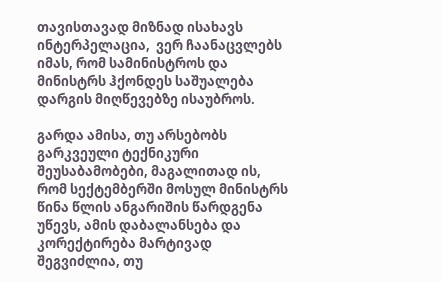თავისთავად მიზნად ისახავს ინტერპელაცია,  ვერ ჩაანაცვლებს იმას, რომ სამინისტროს და მინისტრს ჰქონდეს საშუალება დარგის მიღწევებზე ისაუბროს.

გარდა ამისა, თუ არსებობს გარკვეული ტექნიკური შეუსაბამობები, მაგალითად ის, რომ სექტემბერში მოსულ მინისტრს წინა წლის ანგარიშის წარდგენა უწევს, ამის დაბალანსება და კორექტირება მარტივად შეგვიძლია, თუ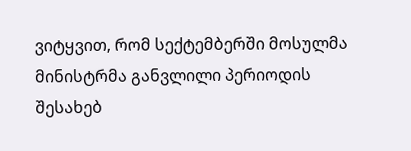ვიტყვით, რომ სექტემბერში მოსულმა მინისტრმა განვლილი პერიოდის შესახებ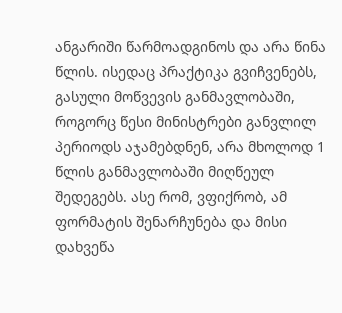ანგარიში წარმოადგინოს და არა წინა წლის. ისედაც პრაქტიკა გვიჩვენებს, გასული მოწვევის განმავლობაში, როგორც წესი მინისტრები განვლილ პერიოდს აჯამებდნენ, არა მხოლოდ 1 წლის განმავლობაში მიღწეულ შედეგებს. ასე რომ, ვფიქრობ, ამ ფორმატის შენარჩუნება და მისი დახვეწა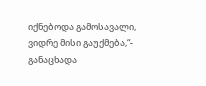იქნებოდა გამოსავალი, ვიდრე მისი გაუქმება,“- განაცხადა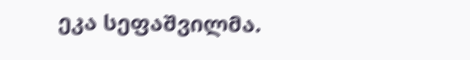ეკა სეფაშვილმა.